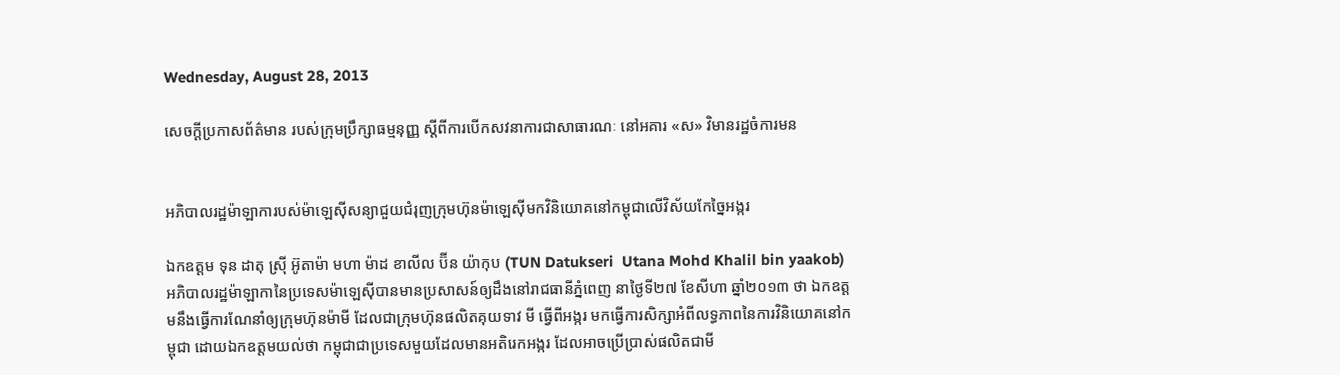Wednesday, August 28, 2013

សេចក្តីប្រកាសព័ត៌មាន របស់ក្រុមប្រឹក្សាធម្មនុញ្ញ ស្តីពីការបើកសវនាការជាសាធារណៈ នៅអគារ «ស» វិមានរដ្ឋចំការមន


អភិបាលរដ្ឋម៉ាឡាការបស់ម៉ាឡេស៊ីសន្យាជួយជំរុញក្រុមហ៊ុនម៉ាឡេស៊ីមកវិនិយោគនៅកម្ពុជាលើវិស័យកែច្នៃអង្ករ

ឯកឧត្តម ទុន ដាតុ ស្រ៊ី អ៊ូតាម៉ា មហា ម៉ាដ ខាលីល ប៊ីន យ៉ាកុប (TUN Datukseri  Utana Mohd Khalil bin yaakob) អភិបាលរដ្ឋម៉ាឡាកានៃប្រទេសម៉ាឡេស៊ីបានមានប្រសាសន៍ឲ្យដឹងនៅរាជធានីភ្នំពេញ នាថ្ងៃទី២៧ ខែសីហា ឆ្នាំ២០១៣ ថា ឯកឧត្តមនឹងធ្វើការណែនាំឲ្យក្រុមហ៊ុនម៉ាមី ដែលជាក្រុមហ៊ុនផលិតគុយទាវ មី ធ្វើពីអង្ករ មកធ្វើការសិក្សាអំពីលទ្ធភាពនៃការវិនិយោគនៅកម្ពុជា ដោយឯកឧត្តមយល់ថា កម្ពុជាជាប្រទេសមួយដែលមានអតិរេកអង្ករ ដែលអាចប្រើប្រាស់ផលិតជាមី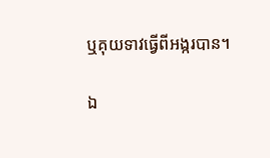ឬគុយទាវធ្វើពីអង្ករបាន។

ឯ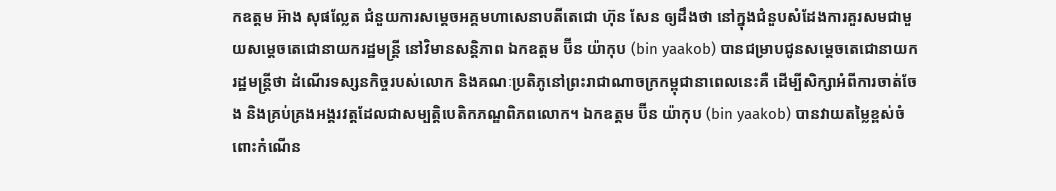កឧត្តម អ៊ាង សុផល្លែត ជំនួយការសម្តេចអគ្គមហាសេនាបតីតេជោ ហ៊ុន សែន ឲ្យដឹងថា នៅក្នុងជំនួបសំដែងការគួរសមជាមួយសម្តេចតេជោនាយករដ្ឋមន្ត្រី នៅវិមានសន្តិភាព ឯកឧត្តម ប៊ីន យ៉ាកុប (bin yaakob) បានជម្រាបជូនសម្តេចតេជោនាយករដ្ឋមន្ត្រីថា ដំណើរទស្សនកិច្ចរបស់លោក និងគណៈប្រតិភូនៅព្រះរាជាណាចក្រកម្ពុជានាពេលនេះគឺ ដើម្បីសិក្សាអំពីការចាត់ចែង និងគ្រប់គ្រងអង្គរវត្តដែលជាសម្បត្តិបេតិកភណ្ឌពិភពលោក។ ឯកឧត្តម ប៊ីន យ៉ាកុប (bin yaakob) បានវាយតម្លៃខ្ពស់ចំពោះកំណើន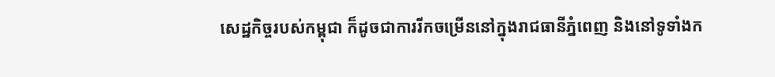សេដ្ឋកិច្ចរបស់កម្ពុជា ក៏ដូចជាការរីកចម្រើននៅក្នុងរាជធានីភ្នំពេញ និងនៅទូទាំងក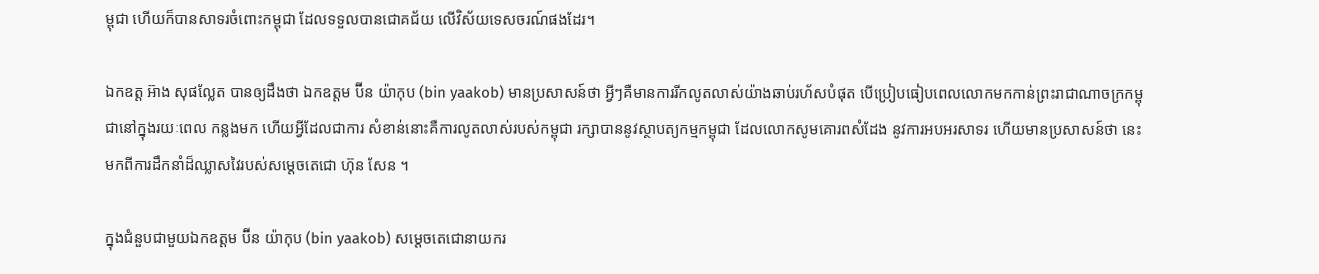ម្ពុជា ហើយក៏បានសាទរចំពោះកម្ពុជា ដែលទទួលបានជោគជ័យ លើវិស័យទេសចរណ៍ផងដែរ។

ឯកឧត្ត អ៊ាង សុផល្លែត បានឲ្យដឹងថា ឯកឧត្តម ប៊ីន យ៉ាកុប (bin yaakob) មានប្រសាសន៍ថា អ្វីៗគឺមានការរីកលូតលាស់យ៉ាងឆាប់រហ័សបំផុត បើប្រៀបធៀបពេលលោកមកកាន់ព្រះរាជាណាចក្រកម្ពុជានៅក្នុងរយៈពេល កន្លងមក ហើយអ្វីដែលជាការ សំខាន់នោះគឺការលូតលាស់របស់កម្ពុជា រក្សាបាននូវស្ថាបត្យកម្មកម្ពុជា ដែលលោកសូមគោរពសំដែង នូវការអបអរសាទរ ហើយមានប្រសាសន៍ថា នេះមកពីការដឹកនាំដ៏ឈ្លាសវៃរបស់សម្តេចតេជោ ហ៊ុន សែន ។

ក្នុងជំនួបជាមួយឯកឧត្តម ប៊ីន យ៉ាកុប (bin yaakob) សម្តេចតេជោនាយករ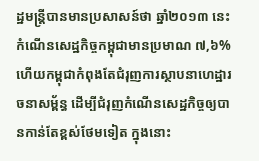ដ្ឋមន្រ្តីបានមានប្រសាសន៍ថា ឆ្នាំ២០១៣ នេះកំណើនសេដ្ឋកិច្ចកម្ពុជាមានប្រមាណ ៧,៦% ហើយកម្ពុជាកំពុងតែជំរុញការស្ថាបនាហេដ្ឋារចនាសម្ព័ន្ធ ដើម្បីជំរុញកំណើនសេដ្ឋកិច្ចឲ្យបានកាន់តែខ្ពស់ថែមទៀត ក្នុងនោះ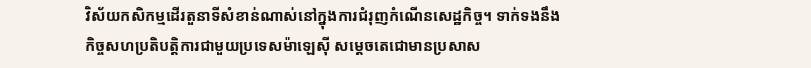វិស័យកសិកម្មដើរតួនាទីសំខាន់ណាស់នៅក្នុងការជំរុញកំណើនសេដ្ឋកិច្ច។ ទាក់ទងនឹងកិច្ចសហប្រតិបត្តិការជាមួយប្រទេសម៉ាឡេស៊ី សម្តេចតេជោមានប្រសាស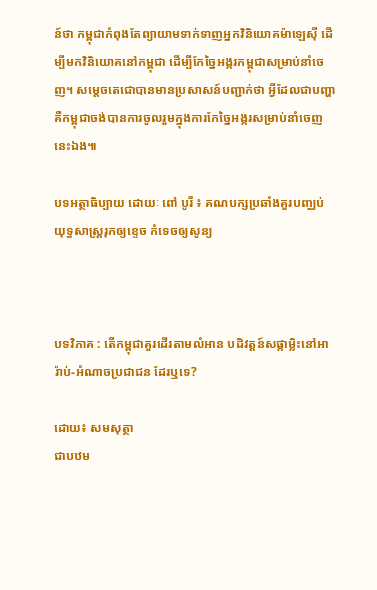ន៍ថា កម្ពុជាកំពុងតែព្យាយាមទាក់ទាញអ្នកវិនិយោគម៉ាឡេស៊ី ដើម្បីមកវិនិយោគនៅកម្ពុជា ដើម្បីកែច្នៃអង្ករកម្ពុជាសម្រាប់នាំចេញ។ សម្តេចតេជោបានមានប្រសាសន៍បញ្ជាក់ថា អ្វីដែលជាបញ្ហា គឺកម្ពុជាចង់បានការចូលរួមក្នុងការកែច្នៃអង្ករសម្រាប់នាំចេញនេះឯង៕

បទអត្ថាធិប្បាយ ដោយៈ ពៅ បូរី ៖ គណបក្សប្រឆាំងគួរបញ្ឈប់យុទ្ធសាស្រ្តរុកឲ្យខ្ទេច កំទេចឲ្យសូន្យ



បទវិភាគ : តើកម្ពុជាគួរដើរតាមលំអាន បដិវត្តន៍សផ្កាម្លិះនៅអារ៉ាប់-អំណាចប្រជាជន ដែរឬទេ?

ដោយ៖ សមសុត្ថា
ជាបឋម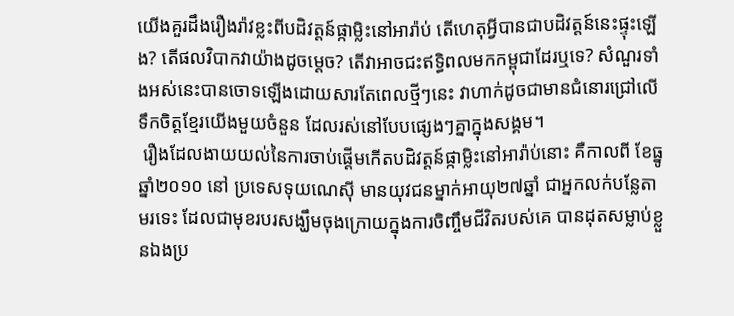យើងគួរដឹងរឿងរ៉ាវខ្លះពីបដិវត្តន៍ផ្កាម្លិះនៅអារ៉ាប់ តើហេតុអ្វីបានជាបដិវត្តន៍នេះផ្ទុះឡើង? តើផលវិបាកវាយ៉ាងដូចម្តេច? តើវាអាចជះឥទ្ធិពលមកកម្ពុជាដែរឬទេ? សំណួរទាំងអស់នេះបានចោទឡើងដោយសារតែពេលថ្មីៗនេះ វាហាក់ដូចជាមានជំនោរជ្រៅលើទឹកចិត្តខ្មែរយើងមួយចំនួន ដែលរស់នៅបែបផ្សេងៗគ្នាក្នុងសង្គម។
 រឿងដែលងាយយល់នៃការចាប់ផ្ដើមកើតបដិវត្តន៍ផ្កាម្លិះនៅអារ៉ាប់នោះ គឺកាលពី ខែធ្នូ ឆ្នាំ២០១០ នៅ ប្រទេសទុយណេស៊ី មានយុវជនម្នាក់អាយុ២៧ឆ្នាំ ជាអ្នកលក់បន្លែតាមរទេះ ដែលជាមុខរបរសង្ឃឹមចុងក្រោយក្នុងការចិញ្ចឹមជីវិតរបស់គេ បានដុតសម្លាប់ខ្លួនឯងប្រ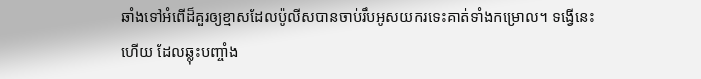ឆាំងទៅអំពើដ៏គួរឲ្យខ្មាសដែលប៉ូលីសបានចាប់រឹបអូសយករទេះគាត់ទាំងកម្រោល។ ទង្វើនេះហើយ ដែលឆ្លុះបញ្ចាំង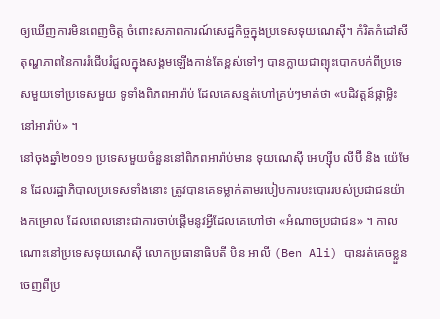ឲ្យឃើញការមិនពេញចិត្ត ចំពោះសភាពការណ៍សេដ្ឋកិច្ចក្នុងប្រទេសទុយណេស៊ី។ កំរិតកំដៅសីតុណ្ហភាពនៃការរំជើបរំជួលក្នុងសង្គមឡើងកាន់តែខ្ពស់ទៅៗ បានក្លាយជាព្យុះបោកបក់ពីប្រទេសមួយទៅប្រទេសមួយ ទូទាំងពិភពអារ៉ាប់ ដែលគេសន្មត់ហៅគ្រប់ៗមាត់ថា «បដិវត្តន៍ផ្កាម្លិះនៅអារ៉ាប់» ។
នៅចុងឆ្នាំ២០១១ ប្រទេសមួយចំនួននៅពិភពអារ៉ាប់មាន ទុយណេស៊ី អេហ្ស៊ីប លីប៊ី និង យ៉េមែន ដែលរដ្ឋាភិបាលប្រទេសទាំងនោះ ត្រូវបានគេទម្លាក់តាមរបៀបការបះបោររបស់ប្រជាជនយ៉ាងកម្រោល ដែលពេលនោះជាការចាប់ផ្ដើមនូវអ្វីដែលគេហៅថា «អំណាចប្រជាជន» ។ កាលណោះនៅប្រទេសទុយណេស៊ី លោកប្រធានាធិបតី បិន អាលី (Ben Ali) បានរត់គេចខ្លួនចេញពីប្រ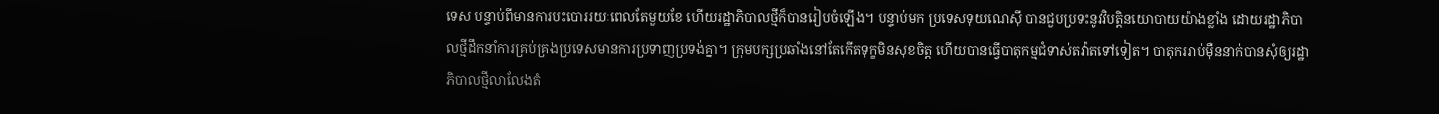ទេស បន្ទាប់ពីមានការបះបោររយៈពេលតែមួយខែ ហើយរដ្ឋាភិបាលថ្មីក៏បានរៀបចំឡើង។ បន្ទាប់មក ប្រទេសទុយណេស៊ី បានជួបប្រទះនូវវិបត្តិនយោបាយយ៉ាងខ្លាំង ដោយរដ្ឋាភិបាលថ្មីដឹកនាំការគ្រប់គ្រងប្រទេសមានការប្រទាញប្រទង់គ្នា។ ក្រុមបក្សប្រឆាំងនៅតែកើតទុក្ខមិនសុខចិត្ត ហើយបានធ្វើបាតុកម្មជំទាស់តវ៉ាតទៅទៀត។ បាតុកររាប់ម៉ឺននាក់បានសុំឲ្យរដ្ឋាភិបាលថ្មីលាលែងតំ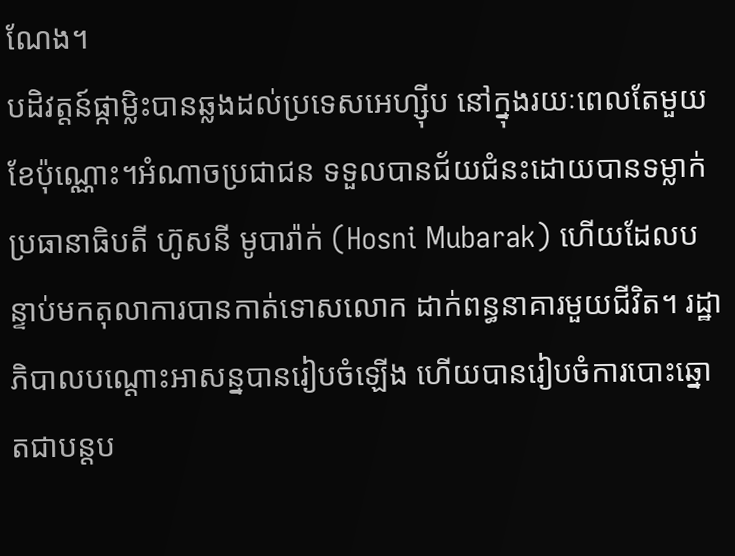ណែង។
បដិវត្តន៍ផ្កាម្លិះបានឆ្លងដល់ប្រទេសអេហ្ស៊ីប នៅក្នុងរយៈពេលតែមួយខែប៉ុណ្ណោះ។អំណាចប្រជាជន ទទួលបានជ័យជំនះដោយបានទម្លាក់ប្រធានាធិបតី ហ៊ូសនី មូបារ៉ាក់ (Hosni Mubarak) ហើយដែលបន្ទាប់មកតុលាការបានកាត់ទោសលោក ដាក់ពន្ធនាគារមួយជីវិត។ រដ្ឋាភិបាលបណ្ដោះអាសន្នបានរៀបចំឡើង ហើយបានរៀបចំការបោះឆ្នោតជាបន្ដប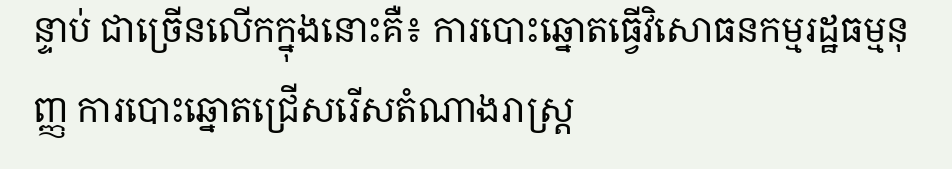ន្ទាប់ ជាច្រើនលើកក្នុងនោះគឺ៖ ការបោះឆ្នោតធ្វើវិសោធនកម្មរដ្ឋធម្មនុញ្ញ ការបោះឆ្នោតជ្រើសរើសតំណាងរាស្ដ្រ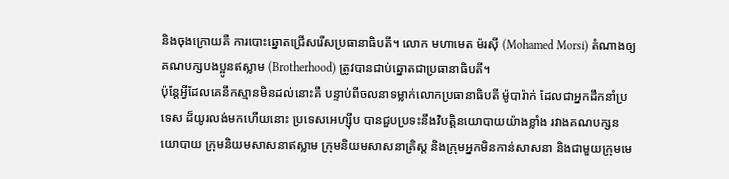និងចុងក្រោយគឺ ការបោះឆ្នោតជ្រើសរើសប្រធានាធិបតី។ លោក មហាមេត ម៉រស៊ី (Mohamed Morsi) តំណាងឲ្យគណបក្សបងប្អូនឥស្លាម (Brotherhood) ត្រូវបានជាប់ឆ្នោតជាប្រធានាធិបតី។
ប៉ុន្ដែអ្វីដែលគេនឹកស្មានមិនដល់នោះគឺ បន្ទាប់ពីចលនាទម្លាក់លោកប្រធានាធិបតី ម៉ូបារ៉ាក់ ដែលជាអ្នកដឹកនាំប្រទេស ដ៏យូរលង់មកហើយនោះ ប្រទេសអេហ្ស៊ីប បានជួបប្រទះនឹងវិបត្តិនយោបាយយ៉ាងខ្លាំង រវាងគណបក្សនយោបាយ ក្រុមនិយមសាសនាឥស្លាម ក្រុមនិយមសាសនាគ្រិស្ដ និងក្រុមអ្នកមិនកាន់សាសនា និងជាមួយក្រុមមេ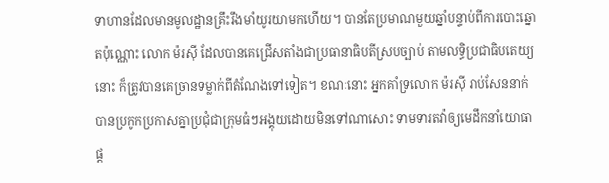ទាហានដែលមានមូលដ្ឋានគ្រឹះរឹងមាំយូរយាមកហើយ។ បានតែប្រមាណមួយឆ្នាំបន្ទាប់ពីការបោះឆ្នោតប៉ុណ្ណោះ លោក ម៉រស៊ី ដែលបានគេជ្រើសតាំងជាប្រធានាធិបតីស្របច្បាប់ តាមលទ្ធិប្រជាធិបតេយ្យនោះ ក៏ត្រូវបានគេច្រានទម្លាក់ពីតំណែងទៅទៀត។ ខណៈនោះ អ្នកគាំទ្រលោក ម៉រស៊ី រាប់សែននាក់ បានប្រកូកប្រកាសគ្នាប្រជុំជាក្រុមធំៗអង្គុយដោយមិនទៅណាសោះ ទាមទារតវ៉ាឲ្យមេដឹកនាំយោធាផ្ដ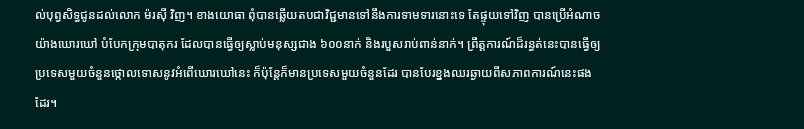ល់បុព្វសិទ្ធជូនដល់លោក ម៉រស៊ី វិញ។ ខាងយោធា ពុំបានឆ្លើយតបជាវិជ្ជមានទៅនឹងការទាមទារនោះទេ តែផ្ទុយទៅវិញ បានប្រើអំណាចយ៉ាងឃោរឃៅ បំបែកក្រុមបាតុករ ដែលបានធ្វើឲ្យស្លាប់មនុស្សជាង ៦០០នាក់ និងរបួសរាប់ពាន់នាក់។ ព្រឹត្តការណ៍ដ៏រន្ធត់នេះបានធ្វើឲ្យប្រទេសមួយចំនួនថ្កោលទោសនូវអំពើឃោរឃៅនេះ ក៏ប៉ុន្តែក៏មានប្រទេសមួយចំនួនដែរ បានបែរខ្នងឈរឆ្ងាយពីសភាពការណ៍នេះផងដែរ។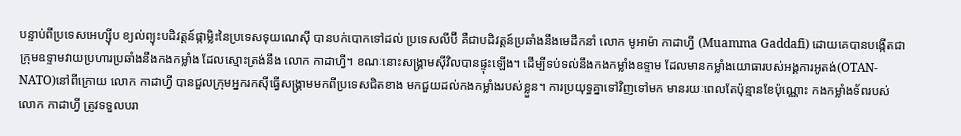បន្ទាប់ពីប្រទេសអេហ្ស៊ីប ខ្យល់ព្យុះបដិវត្តន៍ផ្កាម្លិះនៃប្រទេសទុយណេស៊ី បានបក់បោកទៅដល់ ប្រទេសលីប៊ី គឺជាបដិវត្តន៍ប្រឆាំងនឹងមេដឹកនាំ លោក មូអាម៉ា កាដាហ្វី (Muamma Gaddafi) ដោយគេបានបង្កើតជាក្រុមឧទ្ទាមវាយប្រហារប្រឆាំងនឹងកងកម្លាំង ដែលស្មោះត្រង់នឹង លោក កាដាហ្វី។ ខណៈនោះសង្រ្គាមស៊ីវិលបានផ្ទុះឡើង។ ដើម្បីទប់ទល់នឹងកងកម្លាំងឧទ្ទាម ដែលមានកម្លាំងយោធារបស់អង្គការអូតង់(OTAN-NATO)នៅពីក្រោយ លោក កាដាហ្វី បានជួលក្រុមអ្នករកស៊ីធ្វើសង្រ្គាមមកពីប្រទេសជិតខាង មកជួយដល់កងកម្លាំងរបស់ខ្លួន។ ការប្រយុទ្ធគ្នាទៅវិញទៅមក មានរយៈពេលតែប៉ុន្មានខែប៉ុណ្ណោះ កងកម្លាំងទ័ពរបស់ លោក កាដាហ្វី ត្រូវទទួលបរា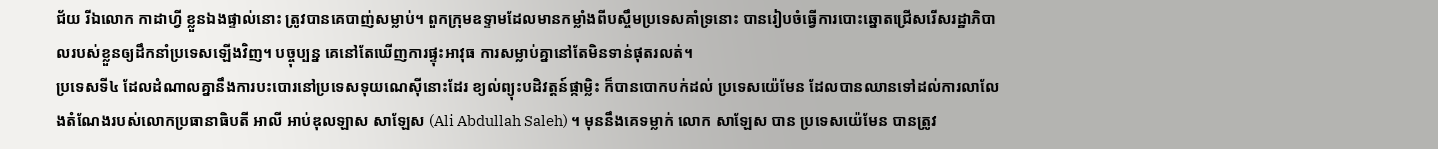ជ័យ រីឯលោក កាដាហ្វី ខ្លួនឯងផ្ទាល់នោះ ត្រូវបានគេបាញ់សម្លាប់។ ពួកក្រុមឧទ្ទាមដែលមានកម្លាំងពីបស្ចឹមប្រទេសគាំទ្រនោះ បានរៀបចំធ្វើការបោះឆ្នោតជ្រើសរើសរដ្ឋាភិបាលរបស់ខ្លួនឲ្យដឹកនាំប្រទេសឡើងវិញ។ បច្ចុប្បន្ន គេនៅតែឃើញការផ្ទុះអាវុធ ការសម្លាប់គ្នានៅតែមិនទាន់ផុតរលត់។
ប្រទេសទី៤ ដែលដំណាលគ្នានឹងការបះបោរនៅប្រទេសទុយណេស៊ីនោះដែរ ខ្យល់ព្យុះបដិវត្តន៍ផ្កាម្លិះ ក៏បានបោកបក់ដល់ ប្រទេសយ៉េមែន ដែលបានឈានទៅដល់ការលាលែងតំណែងរបស់លោកប្រធានាធិបតី អាលី អាប់ឌុលឡាស សាឡែស (Ali Abdullah Saleh) ។ មុននឹងគេទម្លាក់ លោក សាឡែស បាន ប្រទេសយ៉េមែន បានត្រូវ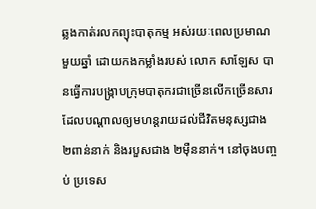ឆ្លងកាត់រលកព្យុះបាតុកម្ម អស់រយៈពេលប្រមាណមួយឆ្នាំ ដោយកងកម្លាំងរបស់ លោក សាឡែស បានធ្វើការបង្ក្រាបក្រុមបាតុករជាច្រើនលើកច្រើនសារ ដែលបណ្ដាលឲ្យមហន្តរាយដល់ជីវិតមនុស្សជាង ២ពាន់នាក់ និងរបួសជាង ២ម៉ឺននាក់។ នៅចុងបញ្ចប់ ប្រទេស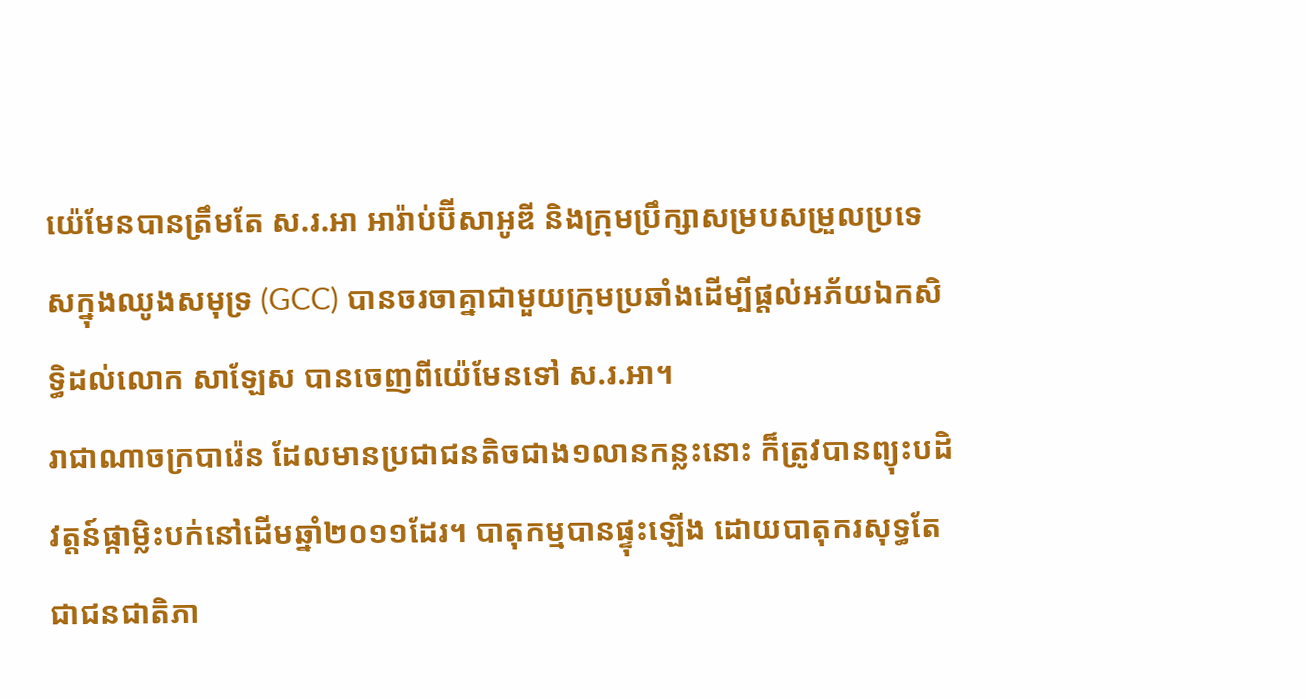យ៉េមែនបានត្រឹមតែ ស.រ.អា អារ៉ាប់ប៊ីសាអូឌី និងក្រុមប្រឹក្សាសម្របសម្រួលប្រទេសក្នុងឈូងសមុទ្រ (GCC) បានចរចាគ្នាជាមួយក្រុមប្រឆាំងដើម្បីផ្ដល់អភ័យឯកសិទ្ធិដល់លោក សាឡែស បានចេញពីយ៉េមែនទៅ ស.រ.អា។
រាជាណាចក្របារ៉េន ដែលមានប្រជាជនតិចជាង១លានកន្លះនោះ ក៏ត្រូវបានព្យុះបដិវត្តន៍ផ្កាម្លិះបក់នៅដើមឆ្នាំ២០១១ដែរ។ បាតុកម្មបានផ្ទុះឡើង ដោយបាតុករសុទ្ធតែជាជនជាតិភា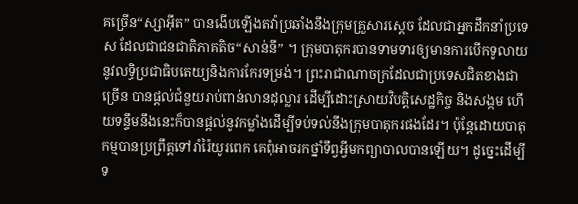គច្រើន“ស្សាអ៊ីត” បានងើបឡើងតវ៉ាប្រឆាំងនឹងក្រុមគ្រួសារស្តេច ដែលជាអ្នកដឹកនាំប្រទេស ដែលជាជនជាតិភាគតិច“សាន់នី” ។ ក្រុមបាតុករបានទាមទារឲ្យមានការបើកទូលាយនូវលទ្ធិប្រជាធិបតេយ្យនិងការកែរទម្រង់។ ព្រះរាជាណាចក្រដែលជាប្រទេសជិតខាងជាច្រើន បានផ្តល់ជំនួយរាប់ពាន់លានដុល្លារ ដើម្បីដោះស្រាយវិបត្តិសេដ្ឋកិច្ច និងសង្កម ហើយទន្ទឹមនឹងនេះក៏បានផ្តល់នូវកម្លាំងដើម្បីទប់ទល់នឹងក្រុមបាតុករផងដែរ។ ប៉ុន្តែដោយបាតុកម្មបានប្រព្រឹត្តទៅរាំរ៉ៃយូរពេក គេពុំអាចរកថ្នាំទឹព្វអ្វីមកព្យាបាលបានឡើយ។ ដូច្នេះដើម្បីទ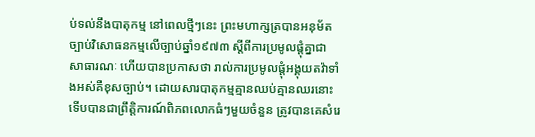ប់ទល់នឹងបាតុកម្ម នៅពេលថ្មីៗនេះ ព្រះមហាក្សត្របានអនុម័តច្បាប់វិសោធនកម្មលើច្បាប់ឆ្នាំ១៩៧៣ ស្ដីពីការប្រមូលផ្ដុំគ្នាជាសាធារណៈ ហើយបានប្រកាសថា រាល់ការប្រមូលផ្ដុំអង្គុយតវ៉ាទាំងអស់គឺខុសច្បាប់។ ដោយសារបាតុកម្មគ្មានឈប់គ្មានឈរនោះ ទើបបានជាព្រឹត្តិការណ៍ពិភពលោកធំៗមួយចំនួន ត្រូវបានគេសំរេ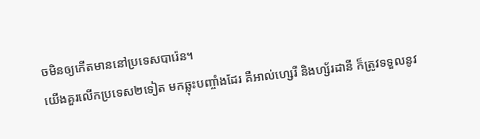ចមិនឲ្យកើតមាននៅប្រទេសបារ៉េន។
យើងគួរលើកប្រទេស២ទៀត មកឆ្លុះបញ្ចាំងដែរ គឺអាល់ហ្សេរី និងហ្ស័រដានី ក៏ត្រូវទទួលនូវ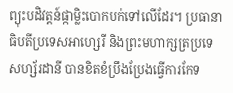ព្យុះបដិវត្តន៍ផ្កាម្លិះបោកបក់ទៅលើដែរ។ ប្រធានាធិបតីប្រទេសអាហ្សេរី និងព្រះមហាក្សត្រប្រទេសហ្ស័រដានី បានខិតខំប្រឹងប្រែងធ្វើការកែទ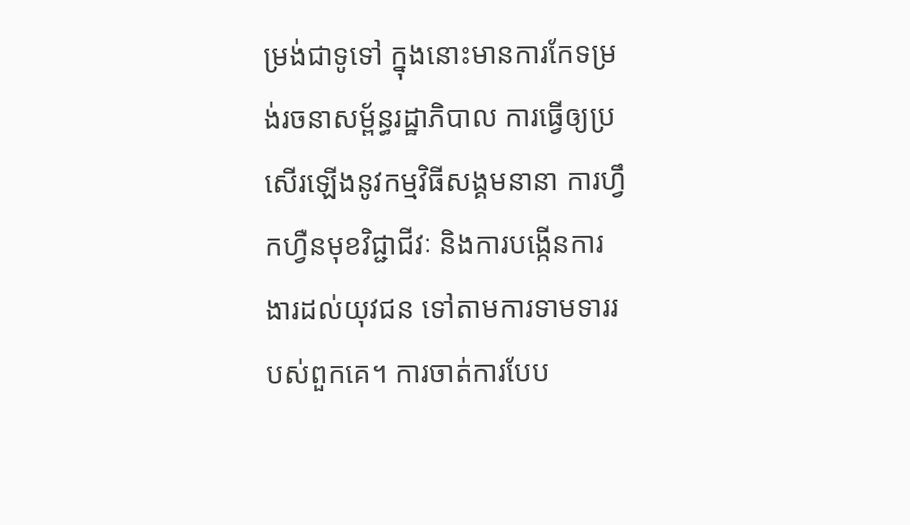ម្រង់ជាទូទៅ ក្នុងនោះមានការកែទម្រង់រចនាសម្ព័ន្ធរដ្ឋាភិបាល ការធ្វើឲ្យប្រសើរឡើងនូវកម្មវិធីសង្គមនានា ការហ្វឹកហ្វឺនមុខវិជ្ជាជីវៈ និងការបង្កើនការងារដល់យុវជន ទៅតាមការទាមទាររបស់ពួកគេ។ ការចាត់ការបែប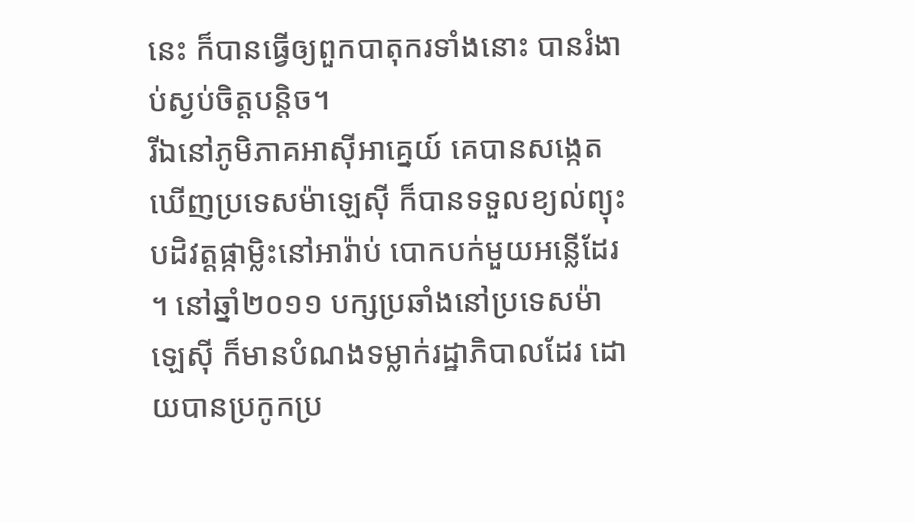នេះ ក៏បានធ្វើឲ្យពួកបាតុករទាំងនោះ បានរំងាប់ស្ងប់ចិត្តបន្ដិច។
រីឯនៅភូមិភាគអាស៊ីអាគ្នេយ៍ គេបានសង្កេតឃើញប្រទេសម៉ាឡេស៊ី ក៏បានទទួលខ្យល់ព្យុះបដិវត្តផ្កាម្លិះនៅអារ៉ាប់ បោកបក់មួយអន្លើដែរ។ នៅឆ្នាំ២០១១ បក្សប្រឆាំងនៅប្រទេសម៉ាឡេស៊ី ក៏មានបំណងទម្លាក់រដ្ឋាភិបាលដែរ ដោយបានប្រកូកប្រ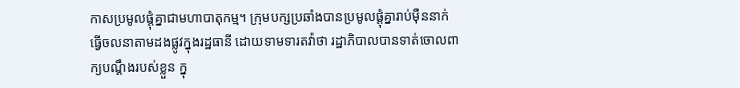កាសប្រមូលផ្ដុំគ្នាជាមហាបាតុកម្ម។ ក្រុមបក្សប្រឆាំងបានប្រមូលផ្ដុំគ្នារាប់ម៉ឺននាក់ ធ្វើចលនាតាមដងផ្លូវក្នុងរដ្ឋធានី ដោយទាមទារតវ៉ាថា រដ្ឋាភិបាលបានទាត់ចោលពាក្យបណ្ដឹងរបស់ខ្លួន ក្នុ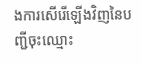ងការសើរើឡើងវិញនៃបញ្ជីចុះឈ្មោះ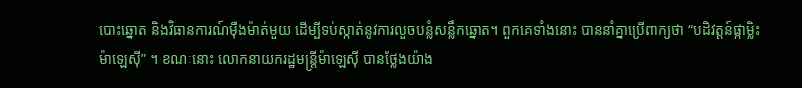បោះឆ្នោត និងវិធានការណ៍ម៉ឺងម៉ាត់មួយ ដើម្បីទប់ស្កាត់នូវការលួចបន្លំសន្លឹកឆ្នោត។ ពួកគេទាំងនោះ បាននាំគ្នាប្រើពាក្យថា “បដិវត្តន៍ផ្កាម្លិះម៉ាឡេស៊ី” ។ ខណៈនោះ លោកនាយករដ្ឋមន្ដ្រីម៉ាឡេស៊ី បានថ្លែងយ៉ាង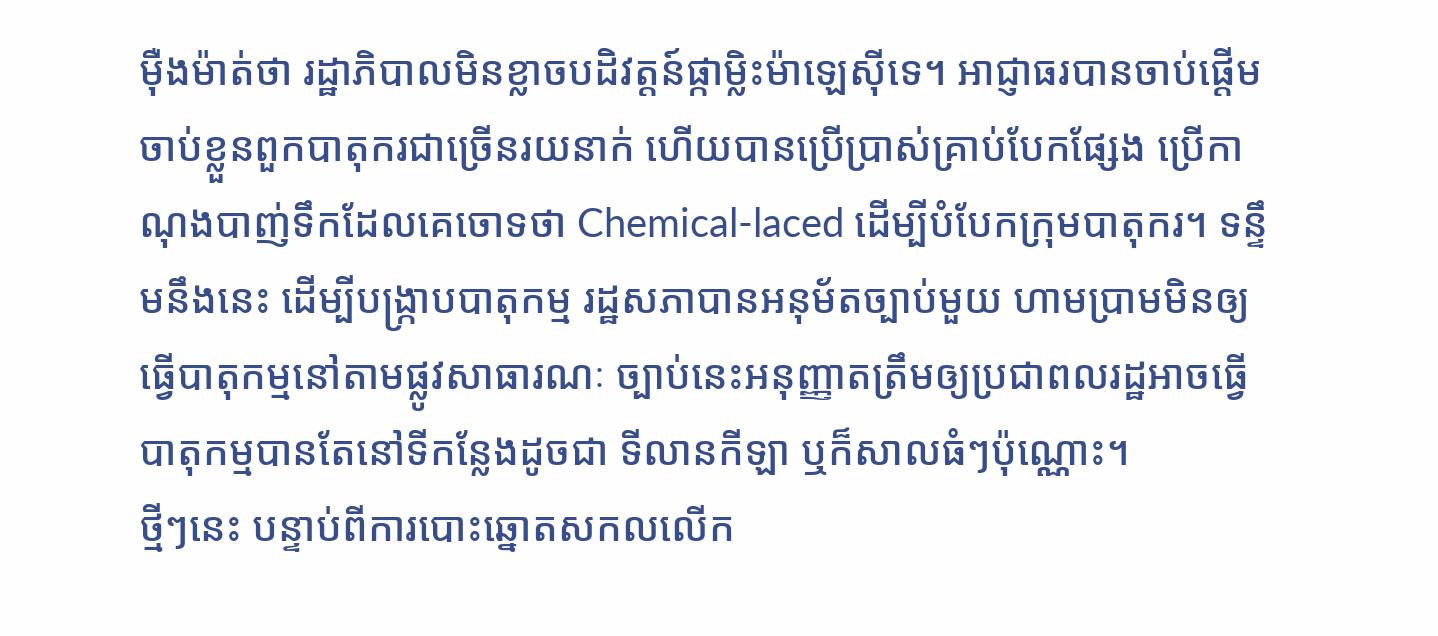ម៉ឺងម៉ាត់ថា រដ្ឋាភិបាលមិនខ្លាចបដិវត្តន៍ផ្កាម្លិះម៉ាឡេស៊ីទេ។ អាជ្ញាធរបានចាប់ផ្ដើមចាប់ខ្លួនពួកបាតុករជាច្រើនរយនាក់ ហើយបានប្រើប្រាស់គ្រាប់បែកផ្សែង ប្រើកាណុងបាញ់ទឹកដែលគេចោទថា Chemical-laced ដើម្បីបំបែកក្រុមបាតុករ។ ទន្ទឹមនឹងនេះ ដើម្បីបង្រ្កាបបាតុកម្ម រដ្ឋសភាបានអនុម័តច្បាប់មួយ ហាមប្រាមមិនឲ្យធ្វើបាតុកម្មនៅតាមផ្លូវសាធារណៈ ច្បាប់នេះអនុញ្ញាតត្រឹមឲ្យប្រជាពលរដ្ឋអាចធ្វើបាតុកម្មបានតែនៅទីកន្លែងដូចជា ទីលានកីឡា ឬក៏សាលធំៗប៉ុណ្ណោះ។
ថ្មីៗនេះ បន្ទាប់ពីការបោះឆ្នោតសកលលើក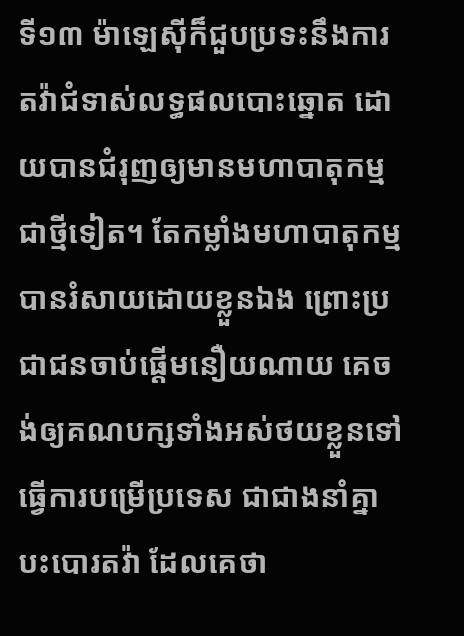ទី១៣ ម៉ាឡេស៊ីក៏ជួបប្រទះនឹងការតវ៉ាជំទាស់លទ្ធផលបោះឆ្នោត ដោយបានជំរុញឲ្យមានមហាបាតុកម្មជាថ្មីទៀត។ តែកម្លាំងមហាបាតុកម្មបានរំសាយដោយខ្លួនឯង ព្រោះប្រជាជនចាប់ផ្ដើមនឿយណាយ គេចង់ឲ្យគណបក្សទាំងអស់ថយខ្លួនទៅធ្វើការបម្រើប្រទេស ជាជាងនាំគ្នាបះបោរតវ៉ា ដែលគេថា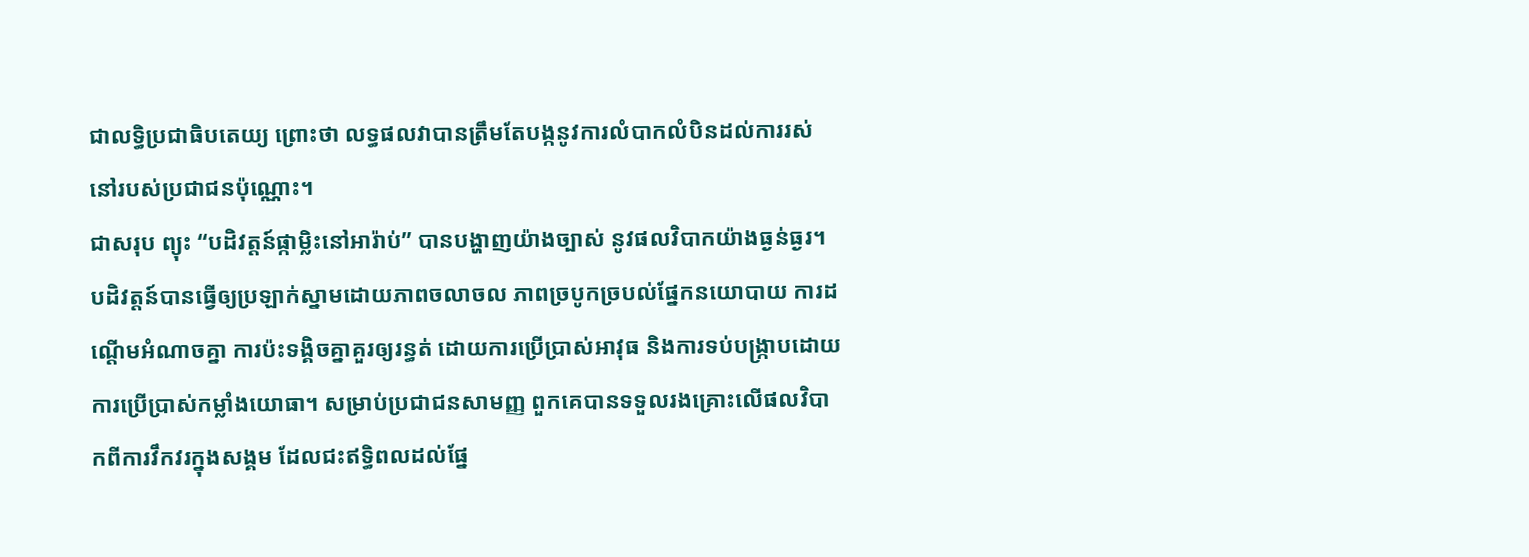ជាលទ្ធិប្រជាធិបតេយ្យ ព្រោះថា លទ្ធផលវាបានត្រឹមតែបង្កនូវការលំបាកលំបិនដល់ការរស់នៅរបស់ប្រជាជនប៉ុណ្ណោះ។
ជាសរុប ព្យុះ “បដិវត្តន៍ផ្កាម្លិះនៅអារ៉ាប់” បានបង្ហាញយ៉ាងច្បាស់ នូវផលវិបាកយ៉ាងធ្ងន់ធ្ងរ។ បដិវត្តន៍បានធ្វើឲ្យប្រឡាក់ស្នាមដោយភាពចលាចល ភាពច្របូកច្របល់ផ្នែកនយោបាយ ការដណ្ដើមអំណាចគ្នា ការប៉ះទង្គិចគ្នាគួរឲ្យរន្ធត់ ដោយការប្រើប្រាស់អាវុធ និងការទប់បង្ក្រាបដោយការប្រើប្រាស់កម្លាំងយោធា។ សម្រាប់ប្រជាជនសាមញ្ញ ពួកគេបានទទួលរងគ្រោះលើផលវិបាកពីការវឹកវរក្នុងសង្គម ដែលជះឥទ្ធិពលដល់ផ្នែ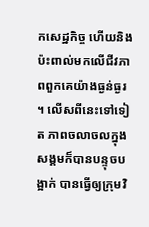កសេដ្ឋកិច្ច ហើយនិងប៉ះពាល់មកលើជីវភាពពួកគេយ៉ាងធ្ងន់ធ្ងរ។ លើសពីនេះទៅទៀត ភាពចលាចលក្នុងសង្គមក៏បានបន្ទុចបង្អាក់ បានធ្វើឲ្យក្រុមវិ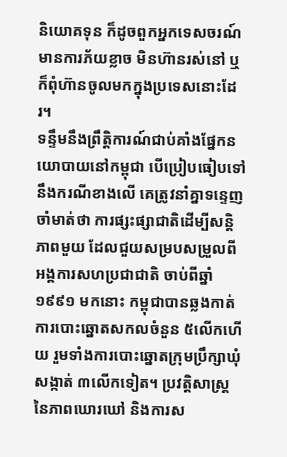និយោគទុន ក៏ដូចពួកអ្នកទេសចរណ៍មានការភ័យខ្លាច មិនហ៊ានរស់នៅ ឬក៏ពុំហ៊ានចូលមកក្នុងប្រទេសនោះដែរ។
ទន្ទឹមនឹងព្រឹត្តិការណ៍ជាប់គាំងផ្នែកនយោបាយនៅកម្ពុជា បើប្រៀបធៀបទៅនឹងករណីខាងលើ គេត្រូវនាំគ្នាទន្ទេញចាំមាត់ថា ការផ្សះផ្សាជាតិដើម្បីសន្ដិភាពមួយ ដែលជួយសម្របសម្រួលពីអង្គការសហប្រជាជាតិ ចាប់ពីឆ្នាំ ១៩៩១ មកនោះ កម្ពុជាបានឆ្លងកាត់ការបោះឆ្នោតសកលចំនួន ៥លើកហើយ រួមទាំងការបោះឆ្នោតក្រុមប្រឹក្សាឃុំសង្កាត់ ៣លើកទៀត។ ប្រវត្តិសាស្ដ្រនៃភាពឃោរឃៅ និងការស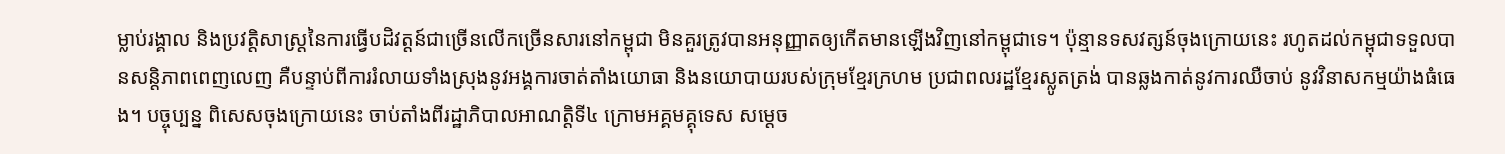ម្លាប់រង្គាល និងប្រវត្តិសាស្ដ្រនៃការធ្វើបដិវត្តន៍ជាច្រើនលើកច្រើនសារនៅកម្ពុជា មិនគួរត្រូវបានអនុញ្ញាតឲ្យកើតមានឡើងវិញនៅកម្ពុជាទេ។ ប៉ុន្មានទសវត្សន៍ចុងក្រោយនេះ រហូតដល់កម្ពុជាទទួលបានសន្ដិភាពពេញលេញ គឺបន្ទាប់ពីការរំលាយទាំងស្រុងនូវអង្គការចាត់តាំងយោធា និងនយោបាយរបស់ក្រុមខ្មែរក្រហម ប្រជាពលរដ្ឋខ្មែរស្លូតត្រង់ បានឆ្លងកាត់នូវការឈឺចាប់ នូវវិនាសកម្មយ៉ាងធំធេង។ បច្ចុប្បន្ន ពិសេសចុងក្រោយនេះ ចាប់តាំងពីរដ្ឋាភិបាលអាណត្តិទី៤ ក្រោមអគ្គមគ្គុទេស សម្ដេច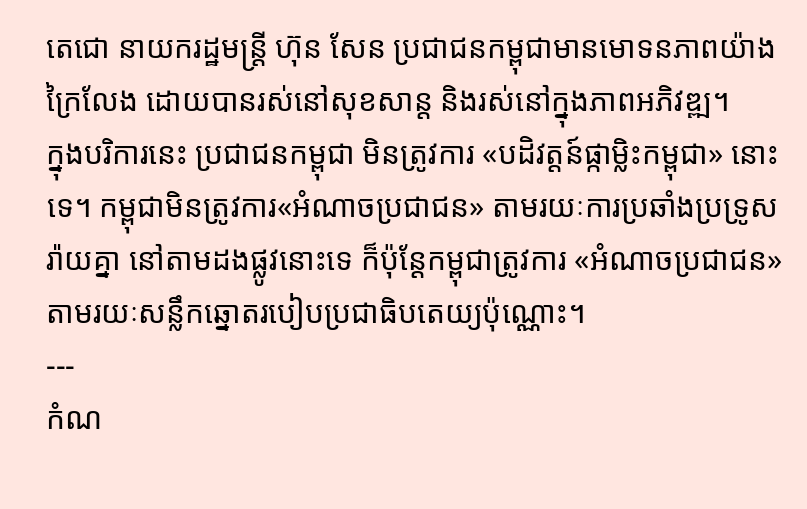តេជោ នាយករដ្ឋមន្ដ្រី ហ៊ុន សែន ប្រជាជនកម្ពុជាមានមោទនភាពយ៉ាងក្រៃលែង ដោយបានរស់នៅសុខសាន្ដ និងរស់នៅក្នុងភាពអភិវឌ្ឍ។
ក្នុងបរិការនេះ ប្រជាជនកម្ពុជា មិនត្រូវការ «បដិវត្តន៍ផ្កាម្លិះកម្ពុជា» នោះទេ។ កម្ពុជាមិនត្រូវការ«អំណាចប្រជាជន» តាមរយៈការប្រឆាំងប្រទ្រូសរ៉ាយគ្នា នៅតាមដងផ្លូវនោះទេ ក៏ប៉ុន្ដែកម្ពុជាត្រូវការ «អំណាចប្រជាជន» តាមរយៈសន្លឹកឆ្នោតរបៀបប្រជាធិបតេយ្យប៉ុណ្ណោះ។
---
កំណ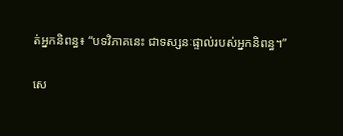ត់អ្នកនិពន្ធ៖ “បទវិភាគនេះ ជាទស្សនៈផ្ទាល់របស់អ្នកនិពន្ធ។”

សេ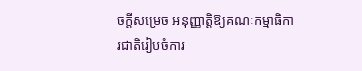ចក្តីសម្រេច អនុញ្ញាត្តិឱ្យគណៈកម្មាធិការជាតិរៀបចំការ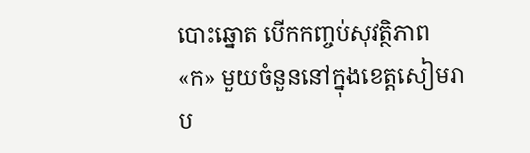បោះឆ្នោត បើកកញ្ចប់សុវត្ថិភាព «ក» មួយចំនួននៅក្នុងខេត្តសៀមរាប